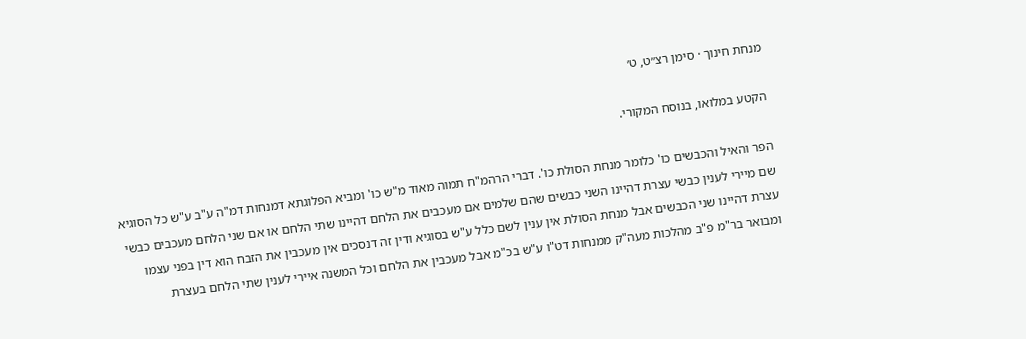מנחת חינוך · סימן רצ״ט, ט׳

הקטע במלואו, בנוסח המקורי.

הפר והאיל והכבשים כו' כלומר מנחת הסולת כו'. דברי הרהמ"ח תמוה מאוד מ"ש כו' ומביא הפלוגתא דמנחות דמ"ה ע"ב ע"ש כל הסוגיא שם מיירי לענין כבשי עצרת דהיינו השני כבשים שהם שלמים אם מעכבים את הלחם דהיינו שתי הלחם או אם שני הלחם מעכבים כבשי עצרת דהיינו שני הכבשים אבל מנחת הסולת אין ענין לשם כלל ע"ש בסוגיא ודין זה דנסכים אין מעכבין את הזבח הוא דין בפני עצמו ומבואר בר"מ פ"ב מהלכות מעה"ק ממנחות דט"ו ע"ש בכ"מ אבל מעכבין את הלחם וכל המשנה איירי לענין שתי הלחם בעצרת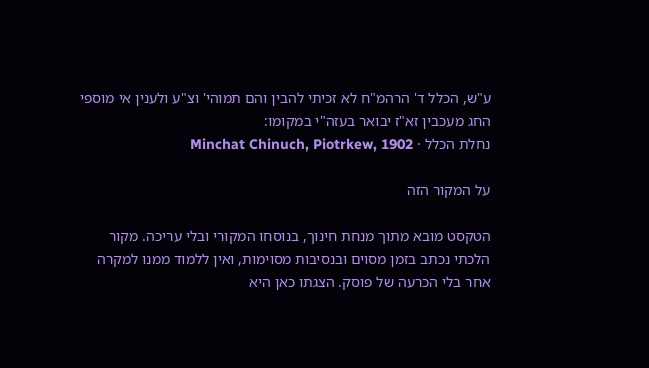ע"ש, הכלל ד' הרהמ"ח לא זכיתי להבין והם תמוהי' וצ"ע ולענין אי מוספי החג מעכבין זא"ז יבואר בעזה"י במקומו:
נחלת הכלל · Minchat Chinuch, Piotrkew, 1902

על המקור הזה

הטקסט מובא מתוך מנחת חינוך, בנוסחו המקורי ובלי עריכה. מקור הלכתי נכתב בזמן מסוים ובנסיבות מסוימות, ואין ללמוד ממנו למקרה אחר בלי הכרעה של פוסק. הצגתו כאן היא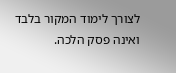לצורך לימוד המקור בלבד ואינה פסק הלכה.